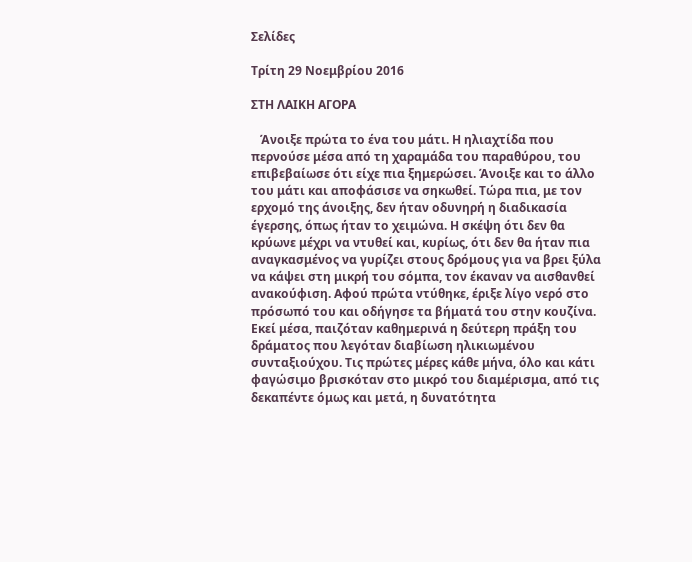Σελίδες

Τρίτη 29 Νοεμβρίου 2016

ΣΤΗ ΛΑΙΚΗ ΑΓΟΡΑ

   Άνοιξε πρώτα το ένα του μάτι. Η ηλιαχτίδα που περνούσε μέσα από τη χαραμάδα του παραθύρου, του επιβεβαίωσε ότι είχε πια ξημερώσει. Άνοιξε και το άλλο του μάτι και αποφάσισε να σηκωθεί. Τώρα πια, με τον ερχομό της άνοιξης, δεν ήταν οδυνηρή η διαδικασία έγερσης, όπως ήταν το χειμώνα. Η σκέψη ότι δεν θα κρύωνε μέχρι να ντυθεί και, κυρίως, ότι δεν θα ήταν πια αναγκασμένος να γυρίζει στους δρόμους για να βρει ξύλα να κάψει στη μικρή του σόμπα, τον έκαναν να αισθανθεί ανακούφιση. Αφού πρώτα ντύθηκε, έριξε λίγο νερό στο πρόσωπό του και οδήγησε τα βήματά του στην κουζίνα. Εκεί μέσα, παιζόταν καθημερινά η δεύτερη πράξη του δράματος που λεγόταν διαβίωση ηλικιωμένου συνταξιούχου. Τις πρώτες μέρες κάθε μήνα, όλο και κάτι φαγώσιμο βρισκόταν στο μικρό του διαμέρισμα, από τις δεκαπέντε όμως και μετά, η δυνατότητα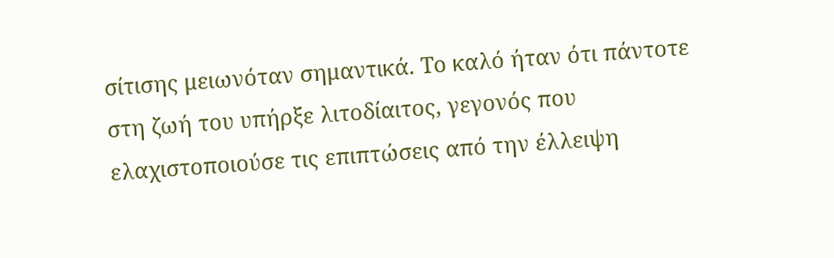σίτισης μειωνόταν σημαντικά. Το καλό ήταν ότι πάντοτε στη ζωή του υπήρξε λιτοδίαιτος, γεγονός που ελαχιστοποιούσε τις επιπτώσεις από την έλλειψη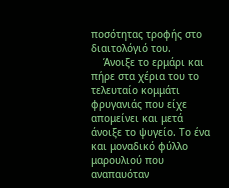ποσότητας τροφής στο διαιτολόγιό του.
    Άνοιξε το ερμάρι και πήρε στα χέρια του το τελευταίο κομμάτι φρυγανιάς που είχε απομείνει και μετά άνοιξε το ψυγείο. Το ένα και μοναδικό φύλλο μαρουλιού που αναπαυόταν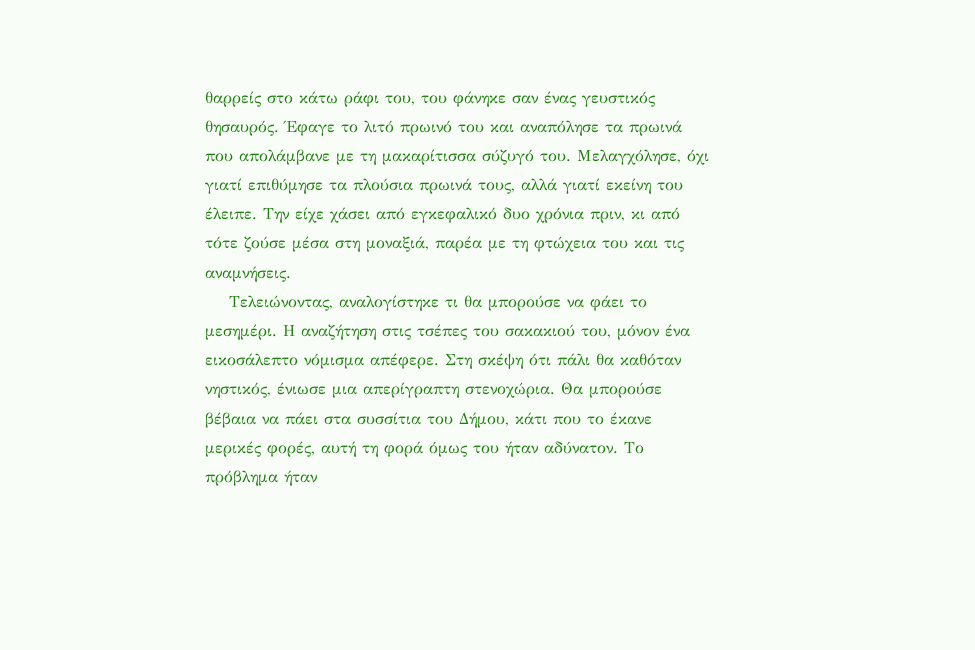θαρρείς στο κάτω ράφι του, του φάνηκε σαν ένας γευστικός θησαυρός. Έφαγε το λιτό πρωινό του και αναπόλησε τα πρωινά που απολάμβανε με τη μακαρίτισσα σύζυγό του. Μελαγχόλησε, όχι γιατί επιθύμησε τα πλούσια πρωινά τους, αλλά γιατί εκείνη του έλειπε. Την είχε χάσει από εγκεφαλικό δυο χρόνια πριν, κι από τότε ζούσε μέσα στη μοναξιά, παρέα με τη φτώχεια του και τις αναμνήσεις.
    Τελειώνοντας, αναλογίστηκε τι θα μπορούσε να φάει το μεσημέρι. Η αναζήτηση στις τσέπες του σακακιού του, μόνον ένα εικοσάλεπτο νόμισμα απέφερε. Στη σκέψη ότι πάλι θα καθόταν νηστικός, ένιωσε μια απερίγραπτη στενοχώρια. Θα μπορούσε βέβαια να πάει στα συσσίτια του Δήμου, κάτι που το έκανε μερικές φορές, αυτή τη φορά όμως του ήταν αδύνατον. Το πρόβλημα ήταν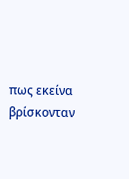πως εκείνα βρίσκονταν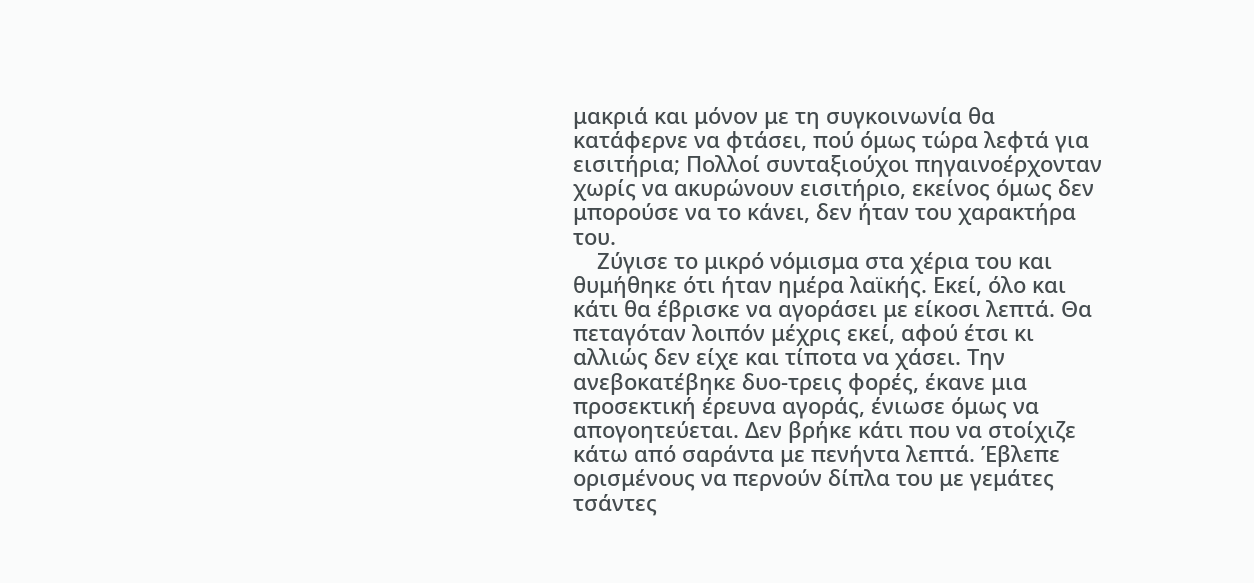μακριά και μόνον με τη συγκοινωνία θα κατάφερνε να φτάσει, πού όμως τώρα λεφτά για εισιτήρια; Πολλοί συνταξιούχοι πηγαινοέρχονταν χωρίς να ακυρώνουν εισιτήριο, εκείνος όμως δεν μπορούσε να το κάνει, δεν ήταν του χαρακτήρα του.
    Ζύγισε το μικρό νόμισμα στα χέρια του και θυμήθηκε ότι ήταν ημέρα λαϊκής. Εκεί, όλο και κάτι θα έβρισκε να αγοράσει με είκοσι λεπτά. Θα πεταγόταν λοιπόν μέχρις εκεί, αφού έτσι κι αλλιώς δεν είχε και τίποτα να χάσει. Την ανεβοκατέβηκε δυο-τρεις φορές, έκανε μια προσεκτική έρευνα αγοράς, ένιωσε όμως να απογοητεύεται. Δεν βρήκε κάτι που να στοίχιζε κάτω από σαράντα με πενήντα λεπτά. Έβλεπε ορισμένους να περνούν δίπλα του με γεμάτες τσάντες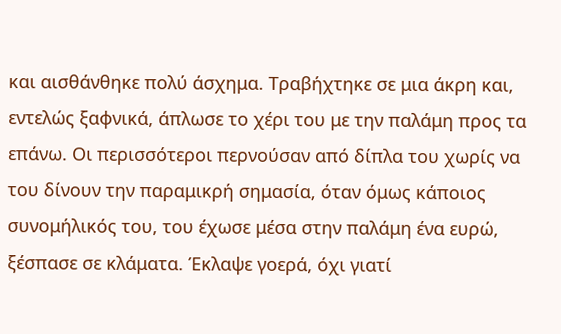και αισθάνθηκε πολύ άσχημα. Τραβήχτηκε σε μια άκρη και, εντελώς ξαφνικά, άπλωσε το χέρι του με την παλάμη προς τα επάνω. Οι περισσότεροι περνούσαν από δίπλα του χωρίς να του δίνουν την παραμικρή σημασία, όταν όμως κάποιος συνομήλικός του, του έχωσε μέσα στην παλάμη ένα ευρώ, ξέσπασε σε κλάματα. Έκλαψε γοερά, όχι γιατί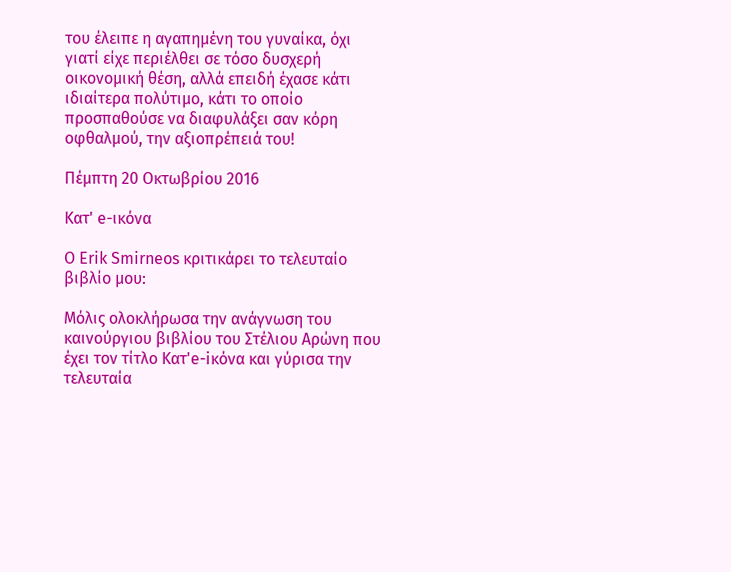του έλειπε η αγαπημένη του γυναίκα, όχι γιατί είχε περιέλθει σε τόσο δυσχερή οικονομική θέση, αλλά επειδή έχασε κάτι ιδιαίτερα πολύτιμο, κάτι το οποίο προσπαθούσε να διαφυλάξει σαν κόρη οφθαλμού, την αξιοπρέπειά του!

Πέμπτη 20 Οκτωβρίου 2016

Κατ' e-ικόνα

Ο Erik Smirneos κριτικάρει το τελευταίο βιβλίο μου:

Μόλις ολοκλήρωσα την ανάγνωση του καινούργιου βιβλίου του Στέλιου Αρώνη που έχει τον τίτλο Κατ'e-iκόνα και γύρισα την τελευταία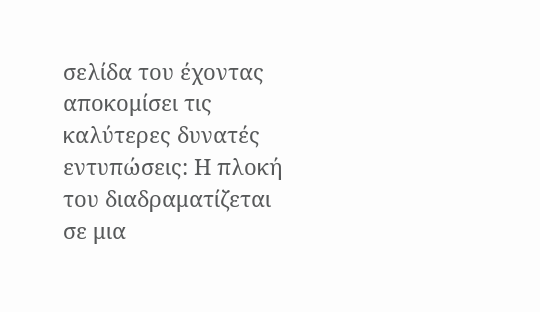σελίδα του έχοντας αποκομίσει τις καλύτερες δυνατές εντυπώσεις: Η πλοκή του διαδραματίζεται σε μια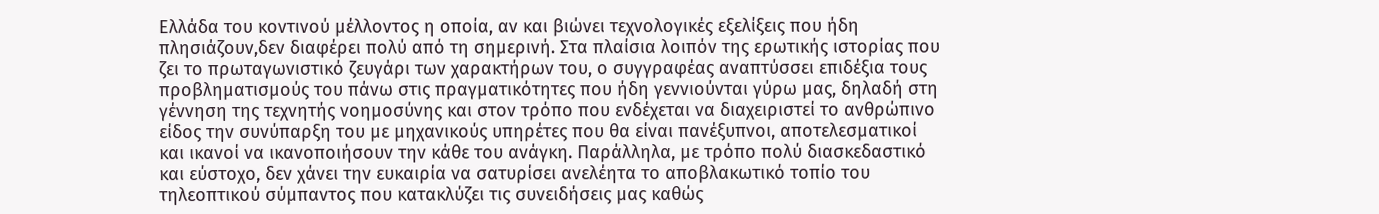Ελλάδα του κοντινού μέλλοντος η οποία, αν και βιώνει τεχνολογικές εξελίξεις που ήδη πλησιάζουν,δεν διαφέρει πολύ από τη σημερινή. Στα πλαίσια λοιπόν της ερωτικής ιστορίας που ζει το πρωταγωνιστικό ζευγάρι των χαρακτήρων του, ο συγγραφέας αναπτύσσει επιδέξια τους προβληματισμούς του πάνω στις πραγματικότητες που ήδη γεννιούνται γύρω μας, δηλαδή στη γέννηση της τεχνητής νοημοσύνης και στον τρόπο που ενδέχεται να διαχειριστεί το ανθρώπινο είδος την συνύπαρξη του με μηχανικούς υπηρέτες που θα είναι πανέξυπνοι, αποτελεσματικοί και ικανοί να ικανοποιήσουν την κάθε του ανάγκη. Παράλληλα, με τρόπο πολύ διασκεδαστικό και εύστοχο, δεν χάνει την ευκαιρία να σατυρίσει ανελέητα το αποβλακωτικό τοπίο του τηλεοπτικού σύμπαντος που κατακλύζει τις συνειδήσεις μας καθώς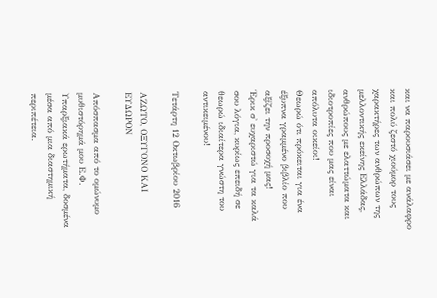και να παρουσιάσει με ανάλαφρο και πολύ ζεστό χιούμορ τους χαρακτήρες των ανθρώπων της μελλοντικής εκείνης Ελλάδας, ανθρώπους με ελαττώματα και ιδιοτροπίες που μας είναι απόλυτα οικείοι!
Θεωρώ ότι πρόκειται για ένα έξυπνα γραμμένο βιβλίο που αξίζει την προσοχή μας!
Έρικ σ' ευχαριστώ για τα καλά σου λόγια, κυρίως επειδή σε θεωρώ ιδιαίτερα γνώστη του αντικειμένου!

Τετάρτη 12 Οκτωβρίου 2016

ΑΖΩΤΟ, ΟΞΥΓΟΝΟ ΚΑΙ ΕΥΔΩΡΟΝ

Απόσπασμα από το ομώνυμο μυθιστόρημά μου Ε.Φ.  Υπαρξιακά ερωτήματα, δοσμένα μέσα από μια διαστημική περιπέτεια.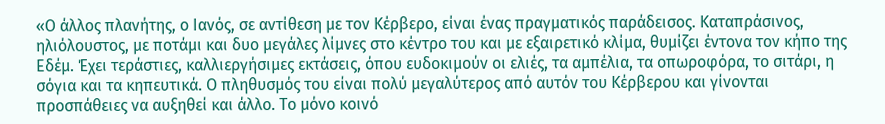«Ο άλλος πλανήτης, ο Ιανός, σε αντίθεση με τον Κέρβερο, είναι ένας πραγματικός παράδεισος. Καταπράσινος, ηλιόλουστος, με ποτάμι και δυο μεγάλες λίμνες στο κέντρο του και με εξαιρετικό κλίμα, θυμίζει έντονα τον κήπο της Εδέμ. Έχει τεράστιες, καλλιεργήσιμες εκτάσεις, όπου ευδοκιμούν οι ελιές, τα αμπέλια, τα οπωροφόρα, το σιτάρι, η σόγια και τα κηπευτικά. Ο πληθυσμός του είναι πολύ μεγαλύτερος από αυτόν του Κέρβερου και γίνονται προσπάθειες να αυξηθεί και άλλο. Το μόνο κοινό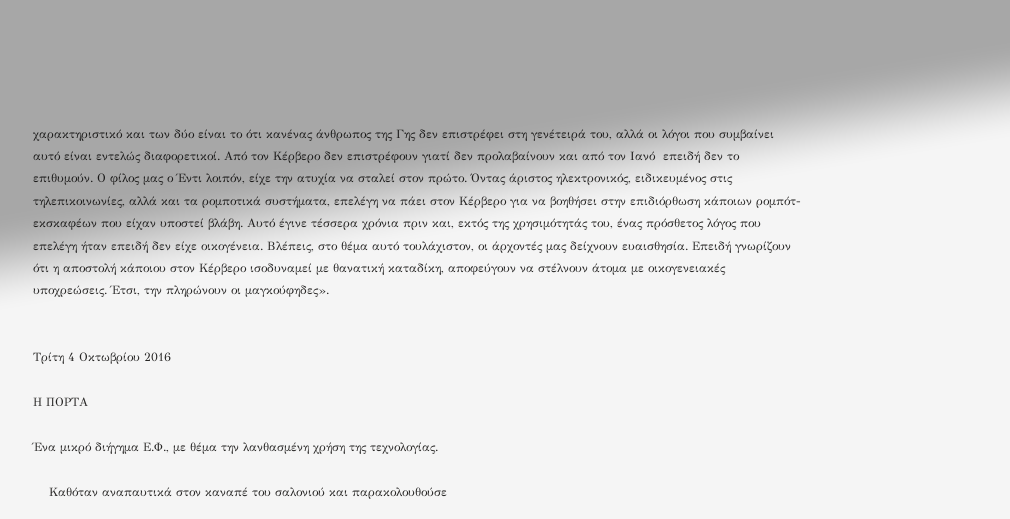χαρακτηριστικό και των δύο είναι το ότι κανένας άνθρωπος της Γης δεν επιστρέφει στη γενέτειρά του, αλλά οι λόγοι που συμβαίνει αυτό είναι εντελώς διαφορετικοί. Από τον Κέρβερο δεν επιστρέφουν γιατί δεν προλαβαίνουν και από τον Ιανό  επειδή δεν το επιθυμούν. Ο φίλος μας ο Έντι λοιπόν, είχε την ατυχία να σταλεί στον πρώτο. Όντας άριστος ηλεκτρονικός, ειδικευμένος στις τηλεπικοινωνίες, αλλά και τα ρομποτικά συστήματα, επελέγη να πάει στον Κέρβερο για να βοηθήσει στην επιδιόρθωση κάποιων ρομπότ-εκσκαφέων που είχαν υποστεί βλάβη. Αυτό έγινε τέσσερα χρόνια πριν και, εκτός της χρησιμότητάς του, ένας πρόσθετος λόγος που επελέγη ήταν επειδή δεν είχε οικογένεια. Βλέπεις, στο θέμα αυτό τουλάχιστον, οι άρχοντές μας δείχνουν ευαισθησία. Επειδή γνωρίζουν ότι η αποστολή κάποιου στον Κέρβερο ισοδυναμεί με θανατική καταδίκη, αποφεύγουν να στέλνουν άτομα με οικογενειακές υποχρεώσεις. Έτσι, την πληρώνουν οι μαγκούφηδες».


Τρίτη 4 Οκτωβρίου 2016

Η ΠΟΡΤΑ

Ένα μικρό διήγημα Ε.Φ., με θέμα την λανθασμένη χρήση της τεχνολογίας.

    Καθόταν αναπαυτικά στον καναπέ του σαλονιού και παρακολουθούσε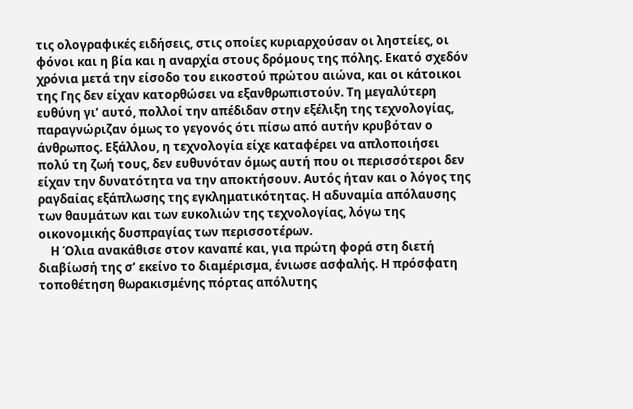τις ολογραφικές ειδήσεις, στις οποίες κυριαρχούσαν οι ληστείες, οι φόνοι και η βία και η αναρχία στους δρόμους της πόλης. Εκατό σχεδόν χρόνια μετά την είσοδο του εικοστού πρώτου αιώνα, και οι κάτοικοι της Γης δεν είχαν κατορθώσει να εξανθρωπιστούν. Τη μεγαλύτερη ευθύνη γι’ αυτό, πολλοί την απέδιδαν στην εξέλιξη της τεχνολογίας, παραγνώριζαν όμως το γεγονός ότι πίσω από αυτήν κρυβόταν ο άνθρωπος. Εξάλλου, η τεχνολογία είχε καταφέρει να απλοποιήσει πολύ τη ζωή τους, δεν ευθυνόταν όμως αυτή που οι περισσότεροι δεν είχαν την δυνατότητα να την αποκτήσουν. Αυτός ήταν και ο λόγος της ραγδαίας εξάπλωσης της εγκληματικότητας. Η αδυναμία απόλαυσης των θαυμάτων και των ευκολιών της τεχνολογίας, λόγω της οικονομικής δυσπραγίας των περισσοτέρων.
    Η Όλια ανακάθισε στον καναπέ και, για πρώτη φορά στη διετή διαβίωσή της σ’ εκείνο το διαμέρισμα, ένιωσε ασφαλής. Η πρόσφατη τοποθέτηση θωρακισμένης πόρτας απόλυτης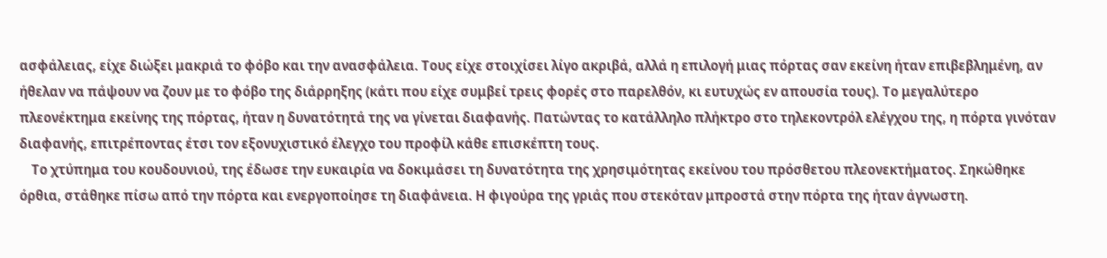ασφάλειας, είχε διώξει μακριά το φόβο και την ανασφάλεια. Τους είχε στοιχίσει λίγο ακριβά, αλλά η επιλογή μιας πόρτας σαν εκείνη ήταν επιβεβλημένη, αν ήθελαν να πάψουν να ζουν με το φόβο της διάρρηξης (κάτι που είχε συμβεί τρεις φορές στο παρελθόν, κι ευτυχώς εν απουσία τους). Το μεγαλύτερο πλεονέκτημα εκείνης της πόρτας, ήταν η δυνατότητά της να γίνεται διαφανής. Πατώντας το κατάλληλο πλήκτρο στο τηλεκοντρόλ ελέγχου της, η πόρτα γινόταν διαφανής, επιτρέποντας έτσι τον εξονυχιστικό έλεγχο του προφίλ κάθε επισκέπτη τους.
    Το χτύπημα του κουδουνιού, της έδωσε την ευκαιρία να δοκιμάσει τη δυνατότητα της χρησιμότητας εκείνου του πρόσθετου πλεονεκτήματος. Σηκώθηκε όρθια, στάθηκε πίσω από την πόρτα και ενεργοποίησε τη διαφάνεια. Η φιγούρα της γριάς που στεκόταν μπροστά στην πόρτα της ήταν άγνωστη.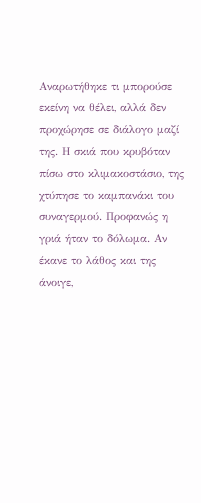Αναρωτήθηκε τι μπορούσε εκείνη να θέλει, αλλά δεν προχώρησε σε διάλογο μαζί της. Η σκιά που κρυβόταν πίσω στο κλιμακοστάσιο, της χτύπησε το καμπανάκι του συναγερμού. Προφανώς η γριά ήταν το δόλωμα. Αν έκανε το λάθος και της άνοιγε,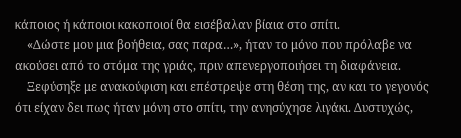κάποιος ή κάποιοι κακοποιοί θα εισέβαλαν βίαια στο σπίτι.
    «Δώστε μου μια βοήθεια, σας παρα…», ήταν το μόνο που πρόλαβε να ακούσει από το στόμα της γριάς, πριν απενεργοποιήσει τη διαφάνεια.
    Ξεφύσηξε με ανακούφιση και επέστρεψε στη θέση της, αν και το γεγονός ότι είχαν δει πως ήταν μόνη στο σπίτι, την ανησύχησε λιγάκι. Δυστυχώς,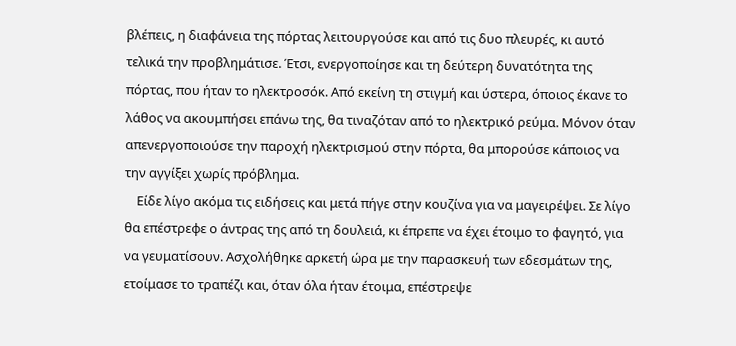βλέπεις, η διαφάνεια της πόρτας λειτουργούσε και από τις δυο πλευρές, κι αυτό τελικά την προβλημάτισε. Έτσι, ενεργοποίησε και τη δεύτερη δυνατότητα της πόρτας, που ήταν το ηλεκτροσόκ. Από εκείνη τη στιγμή και ύστερα, όποιος έκανε το λάθος να ακουμπήσει επάνω της, θα τιναζόταν από το ηλεκτρικό ρεύμα. Μόνον όταν απενεργοποιούσε την παροχή ηλεκτρισμού στην πόρτα, θα μπορούσε κάποιος να την αγγίξει χωρίς πρόβλημα.
    Είδε λίγο ακόμα τις ειδήσεις και μετά πήγε στην κουζίνα για να μαγειρέψει. Σε λίγο θα επέστρεφε ο άντρας της από τη δουλειά, κι έπρεπε να έχει έτοιμο το φαγητό, για να γευματίσουν. Ασχολήθηκε αρκετή ώρα με την παρασκευή των εδεσμάτων της, ετοίμασε το τραπέζι και, όταν όλα ήταν έτοιμα, επέστρεψε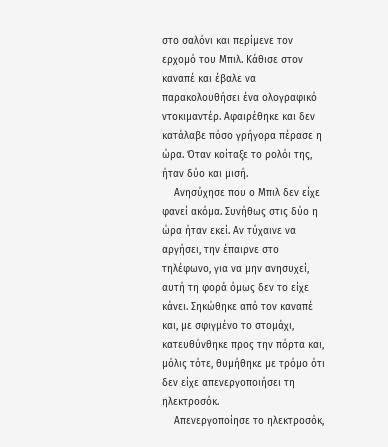στο σαλόνι και περίμενε τον ερχομό του Μπιλ. Κάθισε στον καναπέ και έβαλε να παρακολουθήσει ένα ολογραφικό ντοκιμαντέρ. Αφαιρέθηκε και δεν κατάλαβε πόσο γρήγορα πέρασε η ώρα. Όταν κοίταξε το ρολόι της, ήταν δύο και μισή.
    Ανησύχησε που ο Μπιλ δεν είχε φανεί ακόμα. Συνήθως στις δύο η ώρα ήταν εκεί. Αν τύχαινε να αργήσει, την έπαιρνε στο τηλέφωνο, για να μην ανησυχεί, αυτή τη φορά όμως δεν το είχε κάνει. Σηκώθηκε από τον καναπέ και, με σφιγμένο το στομάχι, κατευθύνθηκε προς την πόρτα και, μόλις τότε, θυμήθηκε με τρόμο ότι δεν είχε απενεργοποιήσει τη ηλεκτροσόκ.
    Απενεργοποίησε το ηλεκτροσόκ,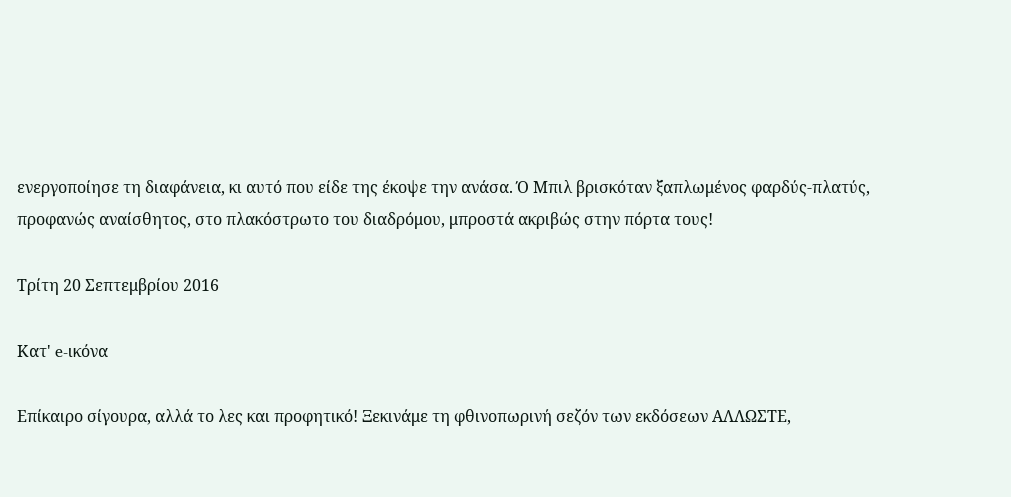ενεργοποίησε τη διαφάνεια, κι αυτό που είδε της έκοψε την ανάσα. Ό Μπιλ βρισκόταν ξαπλωμένος φαρδύς-πλατύς, προφανώς αναίσθητος, στο πλακόστρωτο του διαδρόμου, μπροστά ακριβώς στην πόρτα τους!

Τρίτη 20 Σεπτεμβρίου 2016

Κατ' e-ικόνα

Επίκαιρο σίγουρα, αλλά το λες και προφητικό! Ξεκινάμε τη φθινοπωρινή σεζόν των εκδόσεων ΑΛΛΩΣΤΕ,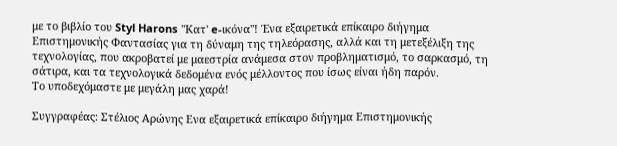με το βιβλίο του Styl Harons "Κατ' e-ικόνα"! Ένα εξαιρετικά επίκαιρο διήγημα Επιστημονικής Φαντασίας για τη δύναμη της τηλεόρασης, αλλά και τη μετεξέλιξη της τεχνολογίας, που ακροβατεί με μαεστρία ανάμεσα στον προβληματισμό, το σαρκασμό, τη σάτιρα, και τα τεχνολογικά δεδομένα ενός μέλλοντος που ίσως είναι ήδη παρόν.
Το υποδεχόμαστε με μεγάλη μας χαρά!

Συγγραφέας: Στέλιος Αρώνης Ενα εξαιρετικά επίκαιρο διήγημα Επιστημονικής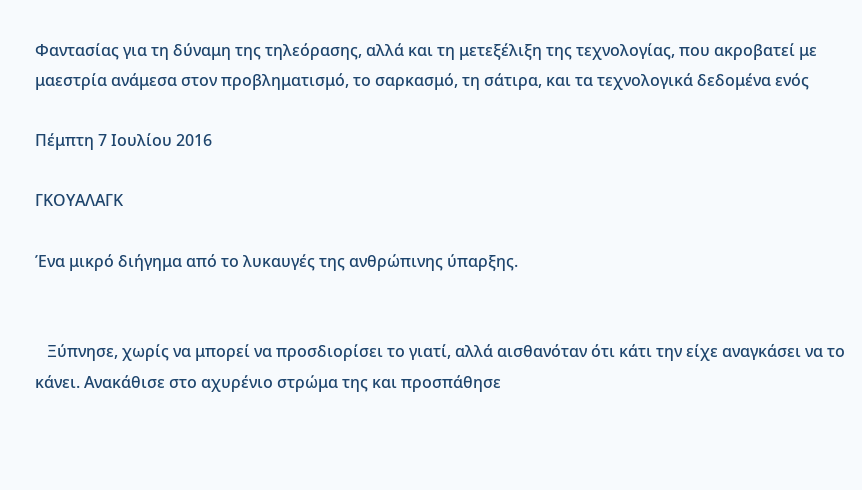Φαντασίας για τη δύναμη της τηλεόρασης, αλλά και τη μετεξέλιξη της τεχνολογίας, που ακροβατεί με μαεστρία ανάμεσα στον προβληματισμό, το σαρκασμό, τη σάτιρα, και τα τεχνολογικά δεδομένα ενός

Πέμπτη 7 Ιουλίου 2016

ΓΚΟΥΑΛΑΓΚ

Ένα μικρό διήγημα από το λυκαυγές της ανθρώπινης ύπαρξης.


   Ξύπνησε, χωρίς να μπορεί να προσδιορίσει το γιατί, αλλά αισθανόταν ότι κάτι την είχε αναγκάσει να το κάνει. Ανακάθισε στο αχυρένιο στρώμα της και προσπάθησε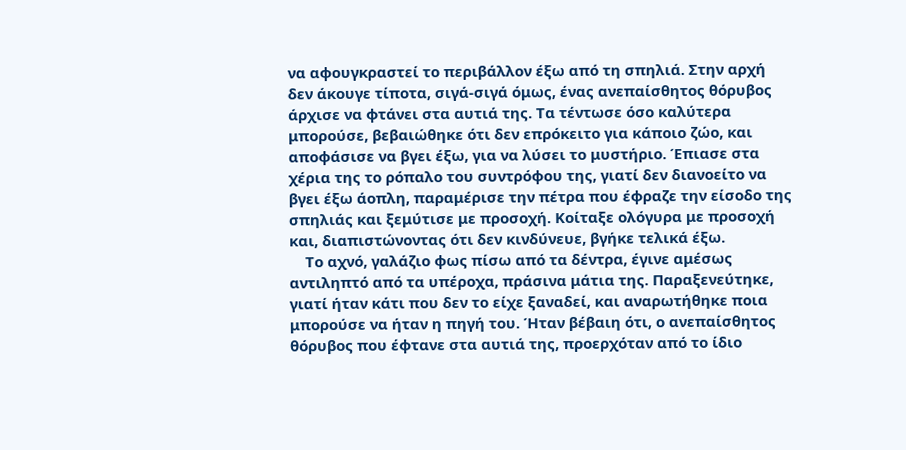να αφουγκραστεί το περιβάλλον έξω από τη σπηλιά. Στην αρχή δεν άκουγε τίποτα, σιγά-σιγά όμως, ένας ανεπαίσθητος θόρυβος άρχισε να φτάνει στα αυτιά της. Τα τέντωσε όσο καλύτερα μπορούσε, βεβαιώθηκε ότι δεν επρόκειτο για κάποιο ζώο, και αποφάσισε να βγει έξω, για να λύσει το μυστήριο. Έπιασε στα χέρια της το ρόπαλο του συντρόφου της, γιατί δεν διανοείτο να βγει έξω άοπλη, παραμέρισε την πέτρα που έφραζε την είσοδο της σπηλιάς και ξεμύτισε με προσοχή. Κοίταξε ολόγυρα με προσοχή και, διαπιστώνοντας ότι δεν κινδύνευε, βγήκε τελικά έξω.
    Το αχνό, γαλάζιο φως πίσω από τα δέντρα, έγινε αμέσως αντιληπτό από τα υπέροχα, πράσινα μάτια της. Παραξενεύτηκε, γιατί ήταν κάτι που δεν το είχε ξαναδεί, και αναρωτήθηκε ποια μπορούσε να ήταν η πηγή του. Ήταν βέβαιη ότι, ο ανεπαίσθητος θόρυβος που έφτανε στα αυτιά της, προερχόταν από το ίδιο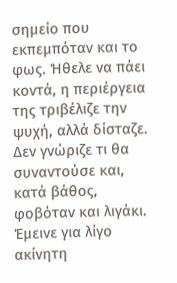σημείο που εκπεμπόταν και το φως. Ήθελε να πάει κοντά, η περιέργεια της τριβέλιζε την ψυχή, αλλά δίσταζε. Δεν γνώριζε τι θα συναντούσε και, κατά βάθος, φοβόταν και λιγάκι. Έμεινε για λίγο ακίνητη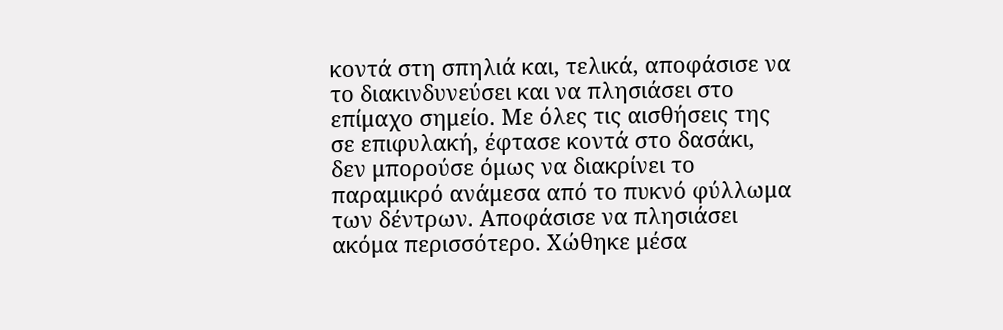κοντά στη σπηλιά και, τελικά, αποφάσισε να το διακινδυνεύσει και να πλησιάσει στο επίμαχο σημείο. Με όλες τις αισθήσεις της σε επιφυλακή, έφτασε κοντά στο δασάκι, δεν μπορούσε όμως να διακρίνει το παραμικρό ανάμεσα από το πυκνό φύλλωμα των δέντρων. Αποφάσισε να πλησιάσει ακόμα περισσότερο. Χώθηκε μέσα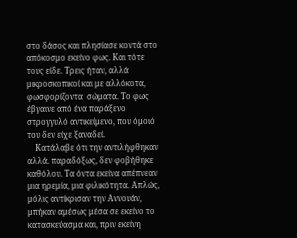στο δάσος και πλησίασε κοντά στο απόκοσμο εκείνο φως. Και τότε τους είδε. Τρεις ήταν, αλλά μικροσκοπικοί και με αλλόκοτα, φωσφορίζοντα  σώματα. Το φως έβγαινε από ένα παράξενο στρογγυλό αντικείμενο, που όμοιό του δεν είχε ξαναδεί.
    Κατάλαβε ότι την αντιλήφθηκαν αλλά. παραδόξως, δεν φοβήθηκε καθόλου. Τα όντα εκείνα απέπνεαν μια ηρεμία, μια φιλικότητα. Απλώς, μόλις αντίκρισαν την Αννουάν, μπήκαν αμέσως μέσα σε εκείνο το κατασκεύασμα και, πριν εκείνη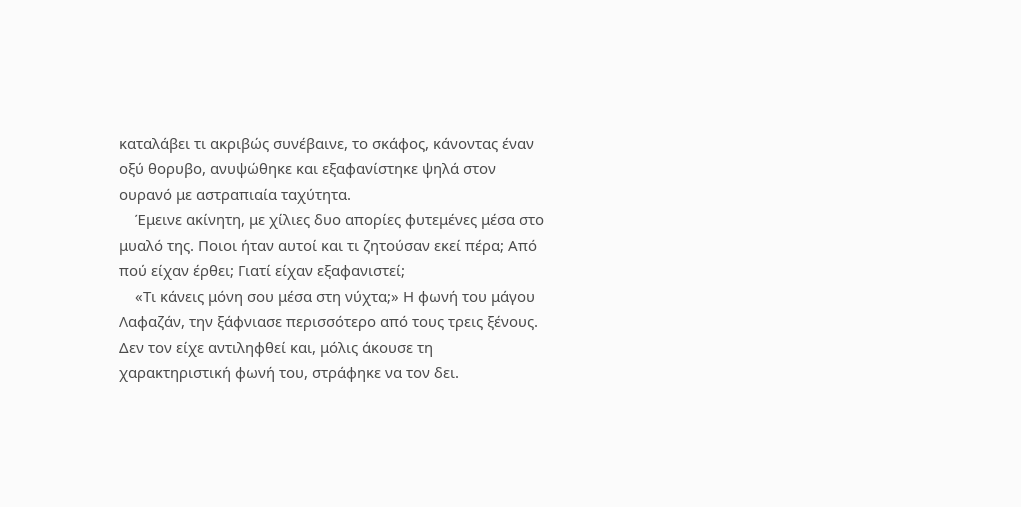καταλάβει τι ακριβώς συνέβαινε, το σκάφος, κάνοντας έναν οξύ θορυβο, ανυψώθηκε και εξαφανίστηκε ψηλά στον ουρανό με αστραπιαία ταχύτητα.
    Έμεινε ακίνητη, με χίλιες δυο απορίες φυτεμένες μέσα στο μυαλό της. Ποιοι ήταν αυτοί και τι ζητούσαν εκεί πέρα; Από πού είχαν έρθει; Γιατί είχαν εξαφανιστεί;
    «Τι κάνεις μόνη σου μέσα στη νύχτα;» Η φωνή του μάγου Λαφαζάν, την ξάφνιασε περισσότερο από τους τρεις ξένους. Δεν τον είχε αντιληφθεί και, μόλις άκουσε τη χαρακτηριστική φωνή του, στράφηκε να τον δει.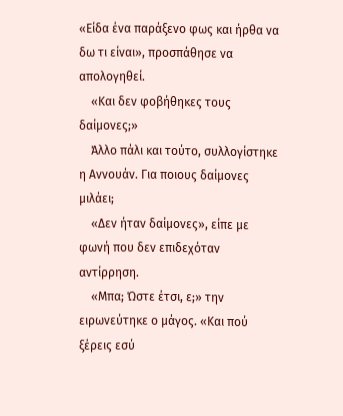«Είδα ένα παράξενο φως και ήρθα να δω τι είναι», προσπάθησε να απολογηθεί.
    «Και δεν φοβήθηκες τους δαίμονες;»
    Άλλο πάλι και τούτο, συλλογίστηκε η Αννουάν. Για ποιους δαίμονες μιλάει;
    «Δεν ήταν δαίμονες», είπε με φωνή που δεν επιδεχόταν αντίρρηση.
    «Μπα; Ώστε έτσι, ε;» την ειρωνεύτηκε ο μάγος. «Και πού ξέρεις εσύ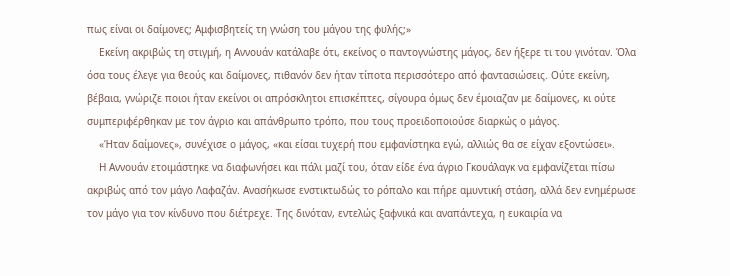πως είναι οι δαίμονες; Αμφισβητείς τη γνώση του μάγου της φυλής;»
    Εκείνη ακριβώς τη στιγμή, η Αννουάν κατάλαβε ότι, εκείνος ο παντογνώστης μάγος, δεν ήξερε τι του γινόταν. Όλα όσα τους έλεγε για θεούς και δαίμονες, πιθανόν δεν ήταν τίποτα περισσότερο από φαντασιώσεις. Ούτε εκείνη, βέβαια, γνώριζε ποιοι ήταν εκείνοι οι απρόσκλητοι επισκέπτες, σίγουρα όμως δεν έμοιαζαν με δαίμονες, κι ούτε συμπεριφέρθηκαν με τον άγριο και απάνθρωπο τρόπο, που τους προειδοποιούσε διαρκώς ο μάγος.
    «Ήταν δαίμονες», συνέχισε ο μάγος, «και είσαι τυχερή που εμφανίστηκα εγώ, αλλιώς θα σε είχαν εξοντώσει».
    Η Αννουάν ετοιμάστηκε να διαφωνήσει και πάλι μαζί του, όταν είδε ένα άγριο Γκουάλαγκ να εμφανίζεται πίσω ακριβώς από τον μάγο Λαφαζάν. Ανασήκωσε ενστικτωδώς το ρόπαλο και πήρε αμυντική στάση, αλλά δεν ενημέρωσε τον μάγο για τον κίνδυνο που διέτρεχε. Της δινόταν, εντελώς ξαφνικά και αναπάντεχα, η ευκαιρία να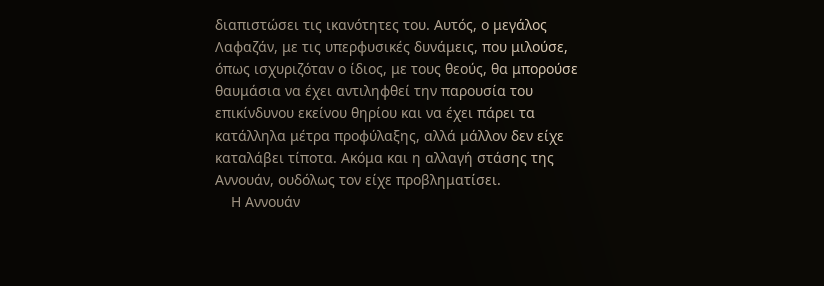διαπιστώσει τις ικανότητες του. Αυτός, ο μεγάλος Λαφαζάν, με τις υπερφυσικές δυνάμεις, που μιλούσε, όπως ισχυριζόταν ο ίδιος, με τους θεούς, θα μπορούσε θαυμάσια να έχει αντιληφθεί την παρουσία του επικίνδυνου εκείνου θηρίου και να έχει πάρει τα κατάλληλα μέτρα προφύλαξης, αλλά μάλλον δεν είχε καταλάβει τίποτα. Ακόμα και η αλλαγή στάσης της Αννουάν, ουδόλως τον είχε προβληματίσει.
    Η Αννουάν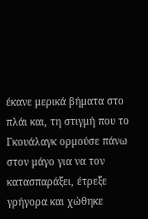έκανε μερικά βήματα στο πλάι και, τη στιγμή που το Γκουάλαγκ ορμούσε πάνω στον μάγο για να τον κατασπαράξει, έτρεξε γρήγορα και χώθηκε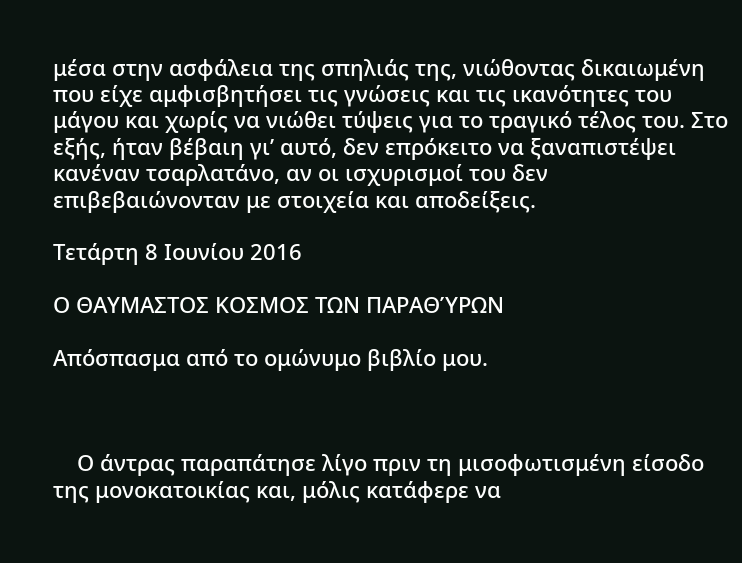μέσα στην ασφάλεια της σπηλιάς της, νιώθοντας δικαιωμένη που είχε αμφισβητήσει τις γνώσεις και τις ικανότητες του μάγου και χωρίς να νιώθει τύψεις για το τραγικό τέλος του. Στο εξής, ήταν βέβαιη γι’ αυτό, δεν επρόκειτο να ξαναπιστέψει κανέναν τσαρλατάνο, αν οι ισχυρισμοί του δεν επιβεβαιώνονταν με στοιχεία και αποδείξεις.

Τετάρτη 8 Ιουνίου 2016

Ο ΘΑΥΜΑΣΤΟΣ ΚΟΣΜΟΣ ΤΩΝ ΠΑΡΑΘΎΡΩΝ

Απόσπασμα από το ομώνυμο βιβλίο μου.



    Ο άντρας παραπάτησε λίγο πριν τη μισοφωτισμένη είσοδο της μονοκατοικίας και, μόλις κατάφερε να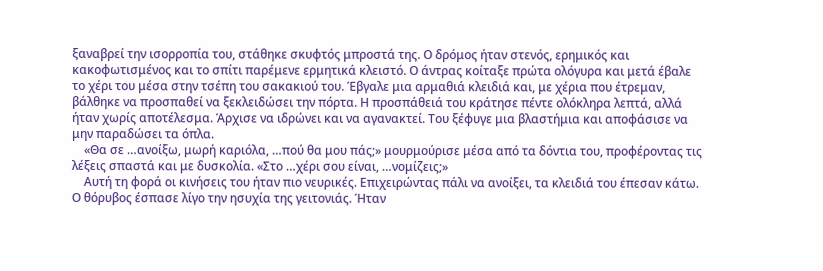ξαναβρεί την ισορροπία του, στάθηκε σκυφτός μπροστά της. Ο δρόμος ήταν στενός, ερημικός και κακοφωτισμένος και το σπίτι παρέμενε ερμητικά κλειστό. Ο άντρας κοίταξε πρώτα ολόγυρα και μετά έβαλε το χέρι του μέσα στην τσέπη του σακακιού του. Έβγαλε μια αρμαθιά κλειδιά και, με χέρια που έτρεμαν,  βάλθηκε να προσπαθεί να ξεκλειδώσει την πόρτα. Η προσπάθειά του κράτησε πέντε ολόκληρα λεπτά, αλλά ήταν χωρίς αποτέλεσμα. Άρχισε να ιδρώνει και να αγανακτεί. Του ξέφυγε μια βλαστήμια και αποφάσισε να μην παραδώσει τα όπλα.
    «Θα σε …ανοίξω, μωρή καριόλα, …πού θα μου πάς;» μουρμούρισε μέσα από τα δόντια του, προφέροντας τις λέξεις σπαστά και με δυσκολία. «Στο …χέρι σου είναι, …νομίζεις;»
    Αυτή τη φορά οι κινήσεις του ήταν πιο νευρικές. Επιχειρώντας πάλι να ανοίξει, τα κλειδιά του έπεσαν κάτω. Ο θόρυβος έσπασε λίγο την ησυχία της γειτονιάς. Ήταν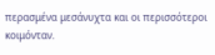περασμένα μεσάνυχτα και οι περισσότεροι κοιμόνταν.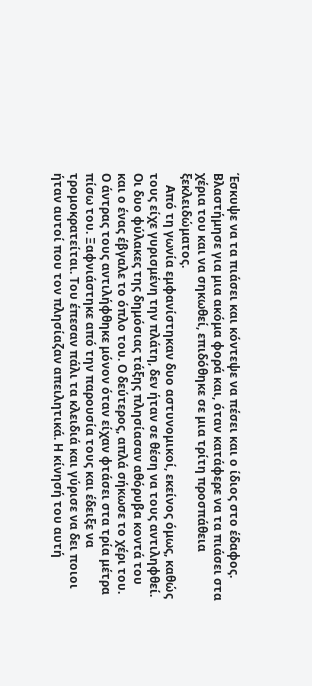Έσκυψε να τα πιάσει και κόντεψε να πέσει και ο ίδιος στο έδαφος. Βλαστήμησε για μια ακόμα φορά και, όταν κατάφερε να τα πιάσει στα χέρια του και να σηκωθεί, επιδόθηκε σε μια τρίτη προσπάθεια ξεκλειδώματος.
    Από τη γωνία εμφανίστηκαν δυο αστυνομικοί, εκείνος όμως, καθώς τους είχε γυρισμένη την πλάτη, δεν ήταν σε θέση να τους αντιληφθεί. Οι δυο φύλακες της δημόσιας τάξης πλησίασαν αθόρυβα κοντά του και ο ένας έβγαλε το όπλο του. Ο δεύτερος, απλά σήκωσε το χέρι του. Ο άντρας τους αντιλήφθηκε μόνον όταν είχαν φτάσει στα τρία μέτρα πίσω του. Ξαφνιάστηκε από την παρουσία τους και έδειξε να τρομοκρατείται. Του έπεσαν πάλι τα κλειδιά και γύρισε να δει ποιοι ήταν αυτοί που τον πλησίαζαν απειλητικά. Η κίνησή του αυτή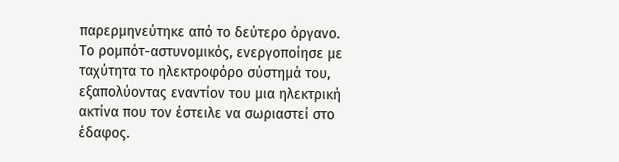παρερμηνεύτηκε από το δεύτερο όργανο.  Το ρομπότ-αστυνομικός, ενεργοποίησε με ταχύτητα το ηλεκτροφόρο σύστημά του,  εξαπολύοντας εναντίον του μια ηλεκτρική ακτίνα που τον έστειλε να σωριαστεί στο έδαφος.